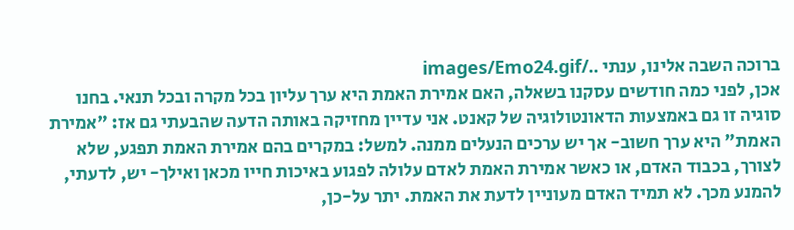ברוכה השבה אלינו, ענתי ../images/Emo24.gif
אכן, לפני כמה חודשים עסקנו בשאלה, האם אמירת האמת היא ערך עליון בכל מקרה ובכל תנאי. בחנו סוגיה זו גם באמצעות הדאונטולוגיה של קאנט. אני עדיין מחזיקה באותה הדעה שהבעתי גם אז: "אמירת האמת" היא ערך חשוב- אך יש ערכים הנעלים ממנה. למשל: במקרים בהם אמירת האמת תפגע, שלא לצורך, בכבוד האדם, או כאשר אמירת האמת לאדם עלולה לפגוע באיכות חייו מכאן ואילך- יש, לדעתי, להמנע מכך. לא תמיד האדם מעוניין לדעת את האמת. יתר על-כן,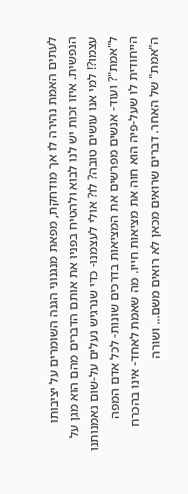לעתים האמת נהירה לו אך מודחקת, מפאת מנגנוני הגנה השומרים על יציבותו הנפשית. איזו זכות יש לנו לבוא ולהטיח בפניו את אותם הדברים מהם הוא מגן על עצמו?! למי אנו עושים טובה? לו? אולי לעצמנו- כדי שנרגיש נעלים על-שום נאמנותנו ל"אמת"? ועוד- אנשים מפרשים את המציאות בדרכים שונות- לכל אדם המפה הייחודית לו שעל-פיה הוא חוה את מציאות חייו. מה שאמת לאחד- אינו בהכרח ה"אמת" של האחר. דברים שרואים מכאן לא רואים משם... ושורה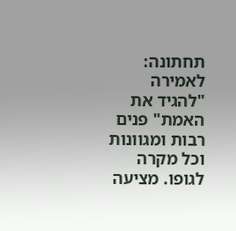תחתונה: לאמירה "להגיד את האמת" פנים רבות ומגוונות וכל מקרה לגופו. מציעה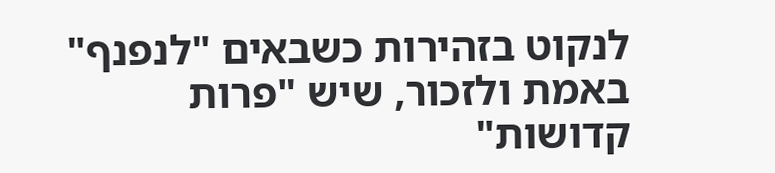לנקוט בזהירות כשבאים "לנפנף" באמת ולזכור, שיש "פרות קדושות"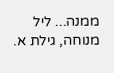ממנה... ליל מנוחה, גילת א.